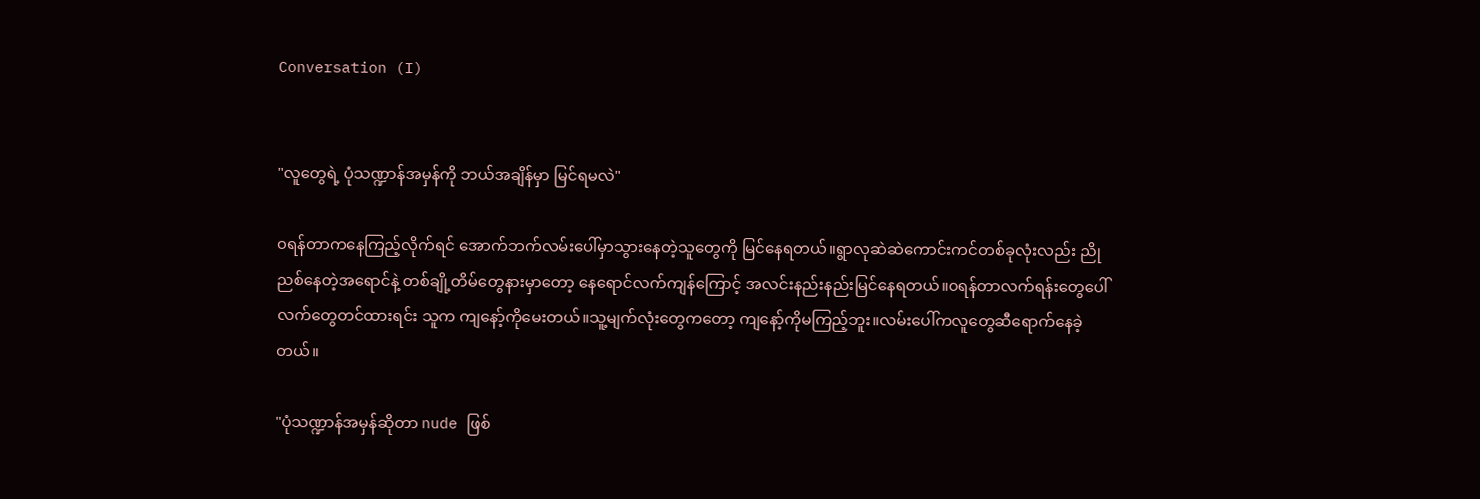Conversation (I)


"လူတွေရဲ့ ပုံသဏ္ဍာန်အမှန်ကို ဘယ်အချိန်မှာ မြင်ရမလဲ"

၀ရန်တာကနေကြည့်လိုက်ရင် အောက်ဘက်လမ်းပေါ်မှာသွားနေတဲ့သူတွေကို မြင်နေရတယ်။ရွာလုဆဲဆဲကောင်းကင်တစ်ခုလုံးလည်း ညိုညစ်နေတဲ့အရောင်နဲ့ တစ်ချို့တိမ်တွေနားမှာတော့ နေရောင်လက်ကျန်ကြောင့် အလင်းနည်းနည်းမြင်နေရတယ်။၀ရန်တာလက်ရန်းတွေပေါ် လက်တွေတင်ထားရင်း သူက ကျနော့်ကိုမေးတယ်။သူ့မျက်လုံးတွေကတော့ ကျနော့်ကိုမကြည့်ဘူး။လမ်းပေါ်ကလူတွေဆီရောက်နေခဲ့တယ်။

"ပုံသဏ္ဍာန်အမှန်ဆိုတာ nude ဖြစ်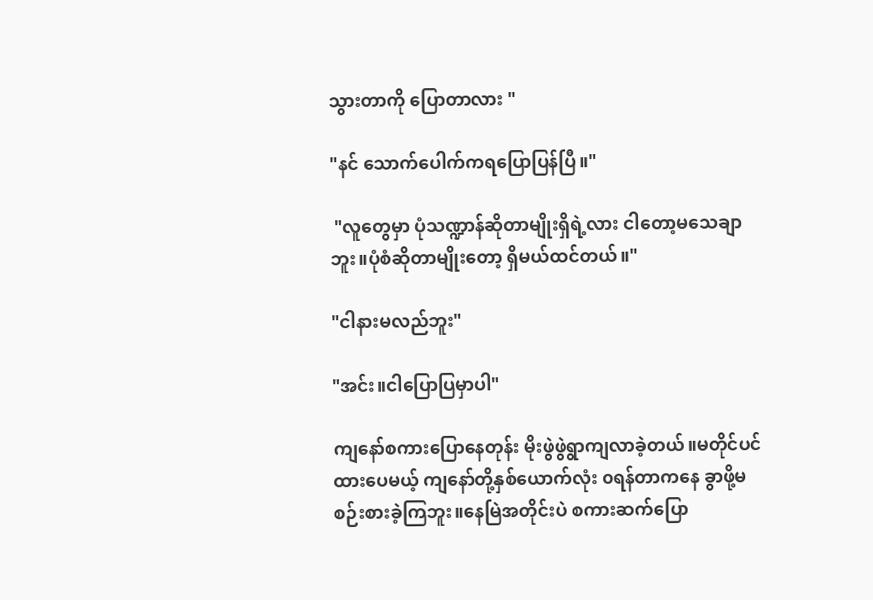သွားတာကို ပြောတာလား "

"နင် သောက်ပေါက်ကရပြောပြန်ပြီ။"

 "လူတွေမှာ ပုံသဏ္ဍာန်ဆိုတာမျိုးရှိရဲ့လား ငါတော့မသေချာဘူး။ပုံစံဆိုတာမျိုးတော့ ရှိမယ်ထင်တယ်။"

"ငါနားမလည်ဘူး"

"အင်း။ငါပြောပြမှာပါ"

ကျနော်စကားပြောနေတုန်း မိုးဖွဲဖွဲရွာကျလာခဲ့တယ်။မတိုင်ပင်ထားပေမယ့် ကျနော်တို့နှစ်ယောက်လုံး ၀ရန်တာကနေ ခွာဖို့မစဉ်းစားခဲ့ကြဘူး။နေမြဲအတိုင်းပဲ စကားဆက်ပြော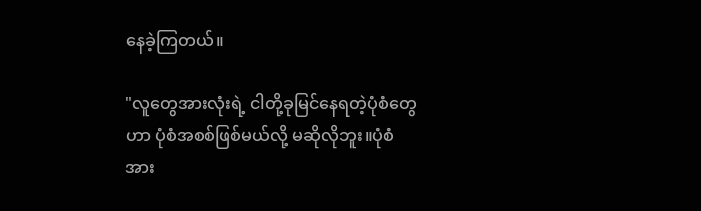နေခဲ့ကြတယ်။

"လူတွေအားလုံးရဲ့ ငါတို့ခုမြင်နေရတဲ့ပုံစံတွေဟာ ပုံစံအစစ်ဖြစ်မယ်လို့ မဆိုလိုဘူး။ပုံစံအား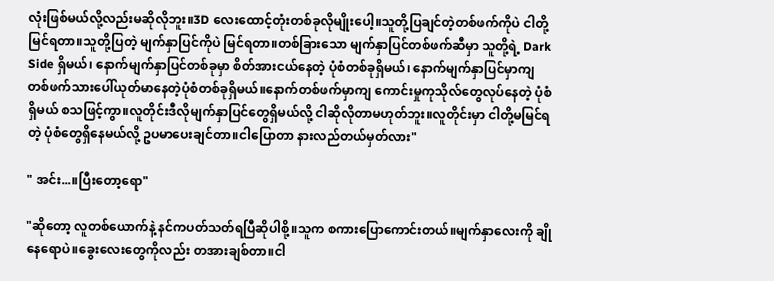လုံးဖြစ်မယ်လို့လည်းမဆိုလိုဘူး။3D လေးထောင့်တုံးတစ်ခုလိုမျိုးပေါ့။သူတို့ပြချင်တဲ့တစ်ဖက်ကိုပဲ ငါတို့မြင်ရတာ။သူတို့ပြတဲ့ မျက်နှာပြင်ကိုပဲ မြင်ရတာ။တစ်ခြားသော မျက်နှာပြင်တစ်ဖက်ဆီမှာ သူတို့ရဲ့ Dark Side ရှိမယ်၊ နောက်မျက်နှာပြင်တစ်ခုမှာ စိတ်အားငယ်နေတဲ့ ပုံစံတစ်ခုရှိမယ်၊ နောက်မျက်နှာပြင်မှာကျ တစ်ဖက်သားပေါ်ယုတ်မာနေတဲ့ပုံစံတစ်ခုရှိမယ်။နောက်တစ်ဖက်မှာကျ ကောင်းမှုကုသိုလ်တွေလုပ်နေတဲ့ ပုံစံရှိမယ် စသဖြင့်ကွာ။လူတိုင်းဒီလိုမျက်နှာပြင်တွေရှိမယ်လို့ ငါဆိုလိုတာမဟုတ်ဘူး။လူတိုင်းမှာ ငါတို့မမြင်ရတဲ့ ပုံစံတွေရှိနေမယ်လို့ ဥပမာပေးချင်တာ။ငါပြောတာ နားလည်တယ်မှတ်လား"

" အင်း...။ပြီးတော့ရော"

"ဆိုတော့ လူတစ်ယောက်နဲ့ နင်ကပတ်သတ်ရပြီဆိုပါစို့။သူက စကားပြောကောင်းတယ်။မျက်နှာလေးကို ချိုနေရောပဲ။ခွေးလေးတွေကိုလည်း တအားချစ်တာ။ငါ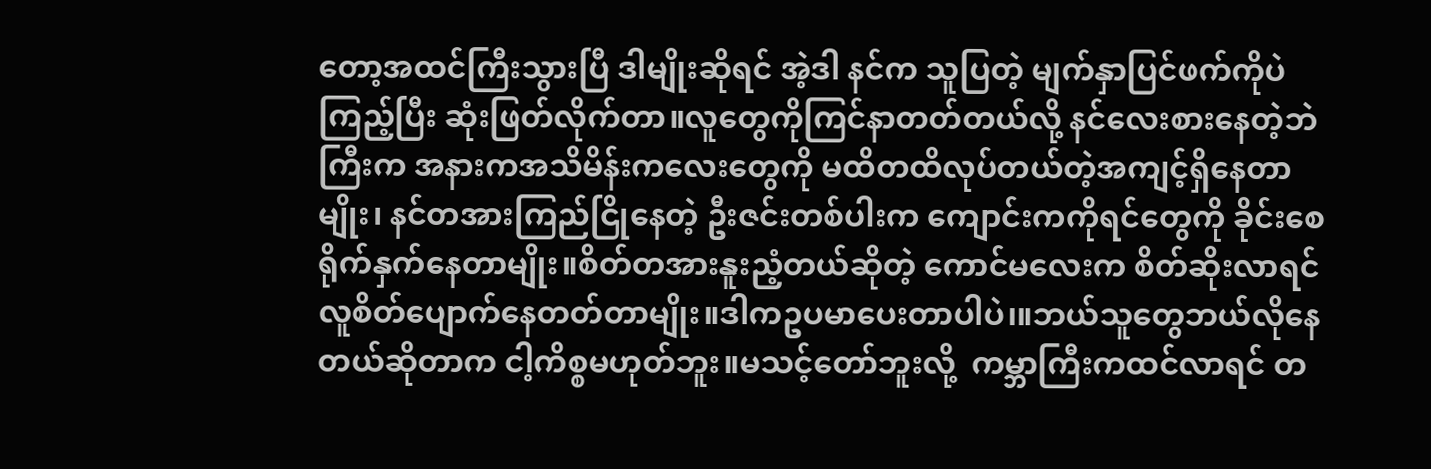တော့အထင်ကြီးသွားပြီ ဒါမျိုးဆိုရင် အဲ့ဒါ နင်က သူပြတဲ့ မျက်နှာပြင်ဖက်ကိုပဲ ကြည့်ပြီး ဆုံးဖြတ်လိုက်တာ။လူတွေကိုကြင်နာတတ်တယ်လို့ နင်လေးစားနေတဲ့ဘဲကြီးက အနားကအသိမိန်းကလေးတွေကို မထိတထိလုပ်တယ်တဲ့အကျင့်ရှိနေတာမျိုး၊ နင်တအားကြည်ငြိုနေတဲ့ ဦးဇင်းတစ်ပါးက ကျောင်းကကိုရင်တွေကို ခိုင်းစေရိုက်နှက်နေတာမျိုး။စိတ်တအားနူးညံ့တယ်ဆိုတဲ့ ကောင်မလေးက စိတ်ဆိုးလာရင် လူစိတ်ပျောက်နေတတ်တာမျိုး။ဒါကဥပမာပေးတာပါပဲ၊။ဘယ်သူတွေဘယ်လိုနေတယ်ဆိုတာက ငါ့ကိစ္စမဟုတ်ဘူး။မသင့်တော်ဘူးလို့  ကမ္ဘာကြီးကထင်လာရင် တ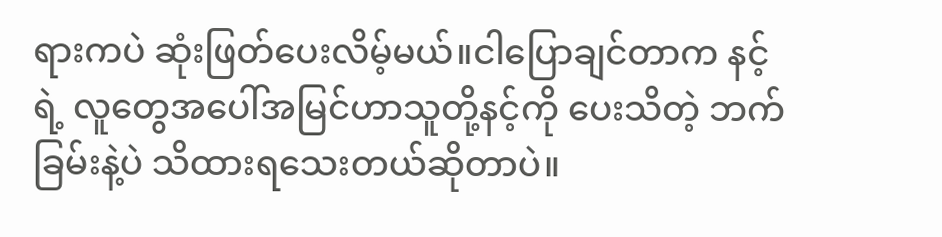ရားကပဲ ဆုံးဖြတ်ပေးလိမ့်မယ်။ငါပြောချင်တာက နင့်ရဲ့ လူတွေအပေါ်အမြင်ဟာသူတို့နင့်ကို ပေးသိတဲ့ ဘက်ခြမ်းနဲ့ပဲ သိထားရသေးတယ်ဆိုတာပဲ။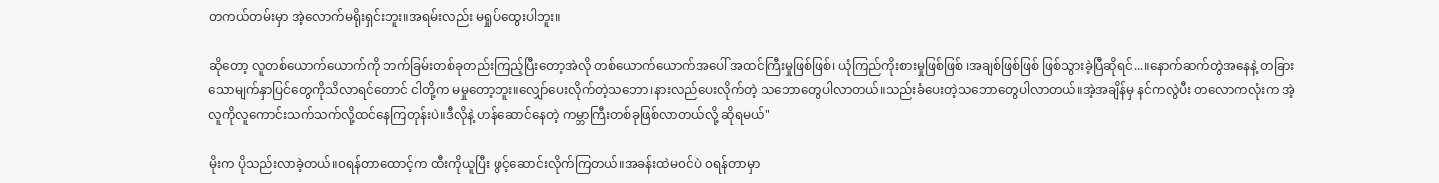တကယ်တမ်းမှာ အဲ့လောက်မရိုးရှင်းဘူး။အရမ်းလည်း မရှုပ်ထွေးပါဘူး။

ဆိုတော့ လူတစ်ယောက်ယောက်ကို ဘက်ခြမ်းတစ်ခုတည်းကြည့်ပြီးတော့အဲလို တစ်ယောက်ယောက်အပေါ် အထင်ကြီးမှုဖြစ်ဖြစ်၊ ယုံကြည်ကိုးစားမှုဖြစ်ဖြစ် ၊အချစ်ဖြစ်ဖြစ် ဖြစ်သွားခဲ့ပြီဆိုရင်...။နောက်ဆက်တွဲအနေနဲ့ တခြားသောမျက်နှာပြင်တွေကိုသိလာရင်တောင် ငါတို့က မမှုတော့ဘူး။လျှော်ပေးလိုက်တဲ့သဘော၊နားလည်ပေးလိုက်တဲ့ သဘောတွေပါလာတယ်။သည်းခံပေးတဲ့သဘောတွေပါလာတယ်။အဲ့အချိန်မှ နင်ကလွဲပီး တလောကလုံးက အဲ့လူကိုလူကောင်းသက်သက်လို့ထင်နေကြတုန်းပဲ။ဒီလိုနဲ့ ဟန်ဆောင်နေတဲ့ ကမ္ဘာကြီးတစ်ခုဖြစ်လာတယ်လို့ ဆိုရမယ်"

မိုးက ပိုသည်းလာခဲ့တယ်။၀ရန်တာထောင့်က ထီးကိုယူပြီး ဖွင့်ဆောင်းလိုက်ကြတယ်။အခန်းထဲမ၀င်ပဲ ၀ရန်တာမှာ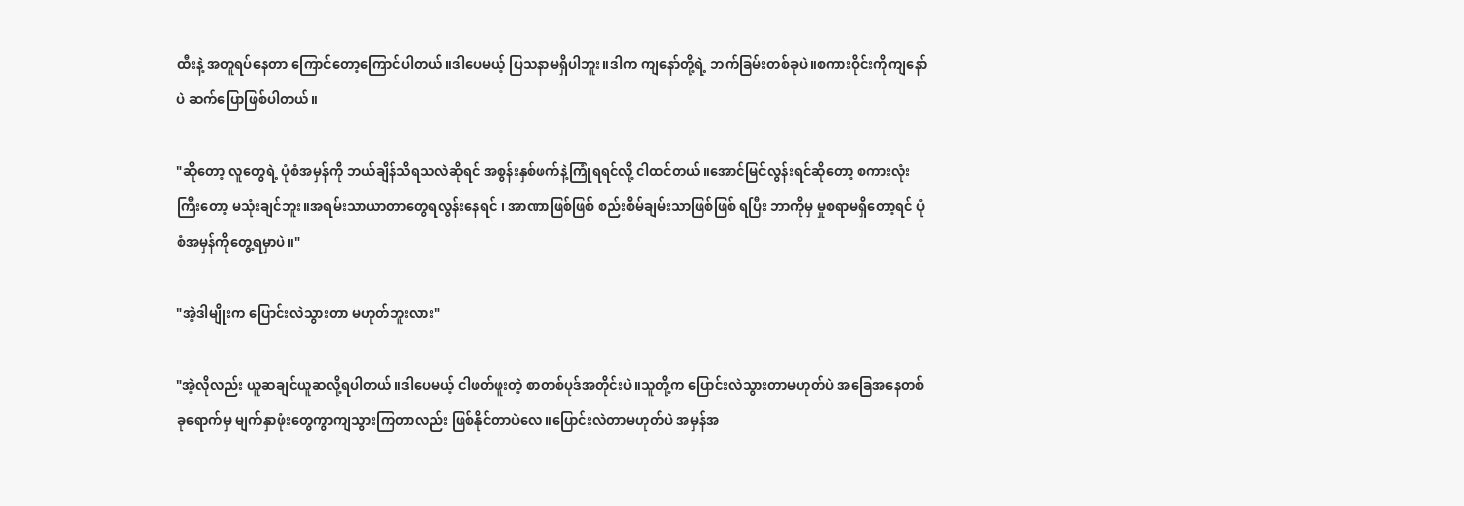ထီးနဲ့ အတူရပ်နေတာ ကြောင်တော့ကြောင်ပါတယ်။ဒါပေမယ့် ပြသနာမရှိပါဘူး။ဒါက ကျနော်တို့ရဲ့ ဘက်ခြမ်းတစ်ခုပဲ။စကားဝိုင်းကိုကျနော်ပဲ ဆက်ပြောဖြစ်ပါတယ်။

"ဆိုတော့ လူတွေရဲ့ ပုံစံအမှန်ကို ဘယ်ချိန်သိရသလဲဆိုရင် အစွန်းနှစ်ဖက်နဲ့ကြုံရရင်လို့ ငါထင်တယ်။အောင်မြင်လွန်းရင်ဆိုတော့ စကားလုံးကြီးတော့ မသုံးချင်ဘူး။အရမ်းသာယာတာတွေရလွန်းနေရင် ၊ အာဏာဖြစ်ဖြစ် စည်းစိမ်ချမ်းသာဖြစ်ဖြစ် ရပြီး ဘာကိုမှ မှုစရာမရှိတော့ရင် ပုံစံအမှန်ကိုတွေ့ရမှာပဲ။"

"အဲ့ဒါမျိုးက ပြောင်းလဲသွားတာ မဟုတ်ဘူးလား"

"အဲ့လိုလည်း ယူဆချင်ယူဆလို့ရပါတယ်။ဒါပေမယ့် ငါဖတ်ဖူးတဲ့ စာတစ်ပုဒ်အတိုင်းပဲ။သူတို့က ပြောင်းလဲသွားတာမဟုတ်ပဲ အခြေအနေတစ်ခုရောက်မှ မျက်နှာဖုံးတွေကွာကျသွားကြတာလည်း ဖြစ်နိုင်တာပဲလေ။ပြောင်းလဲတာမဟုတ်ပဲ အမှန်အ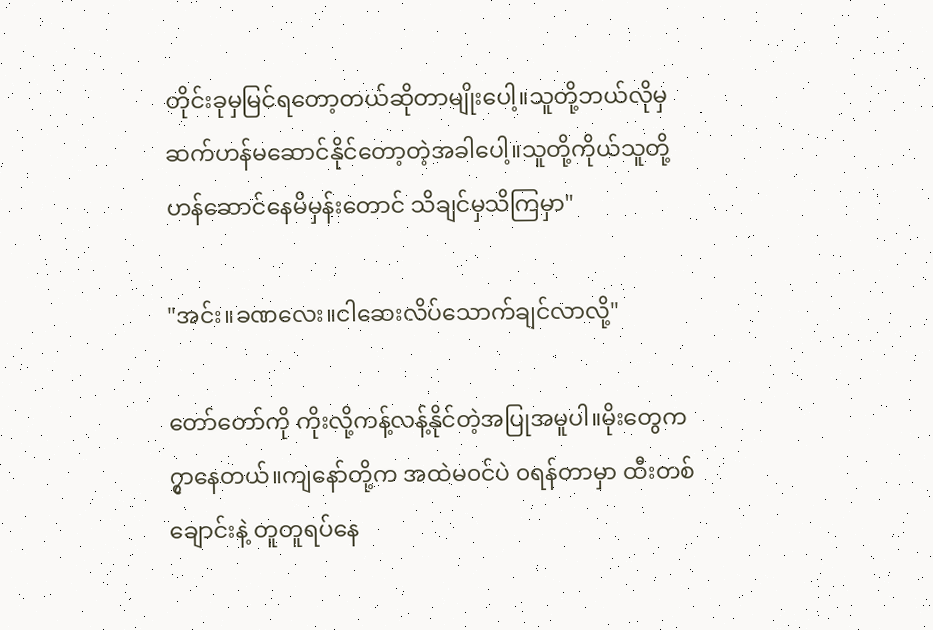တိုင်းခုမှမြင်ရတော့တယ်ဆိုတာမျိုးပေါ့။သူတို့ဘယ်လိုမှဆက်ဟန်မဆောင်နိုင်တော့တဲ့အခါပေါ့။သူတို့ကိုယ်သူတို့ဟန်ဆောင်နေမိမှန်းတောင် သိချင်မှသိကြမှာ"

"အင်း။ခဏလေး။ငါဆေးလိပ်သောက်ချင်လာလို့"

တော်တော်ကို ကိုးလို့ကန့်လန့်နိုင်တဲ့အပြုအမူပါ။မိုးတွေက၇ွာနေတယ်။ကျနော်တို့က အထဲမ၀င်ပဲ ၀ရန်တာမှာ ထီးတစ်ချောင်းနဲ့ တူတူရပ်နေ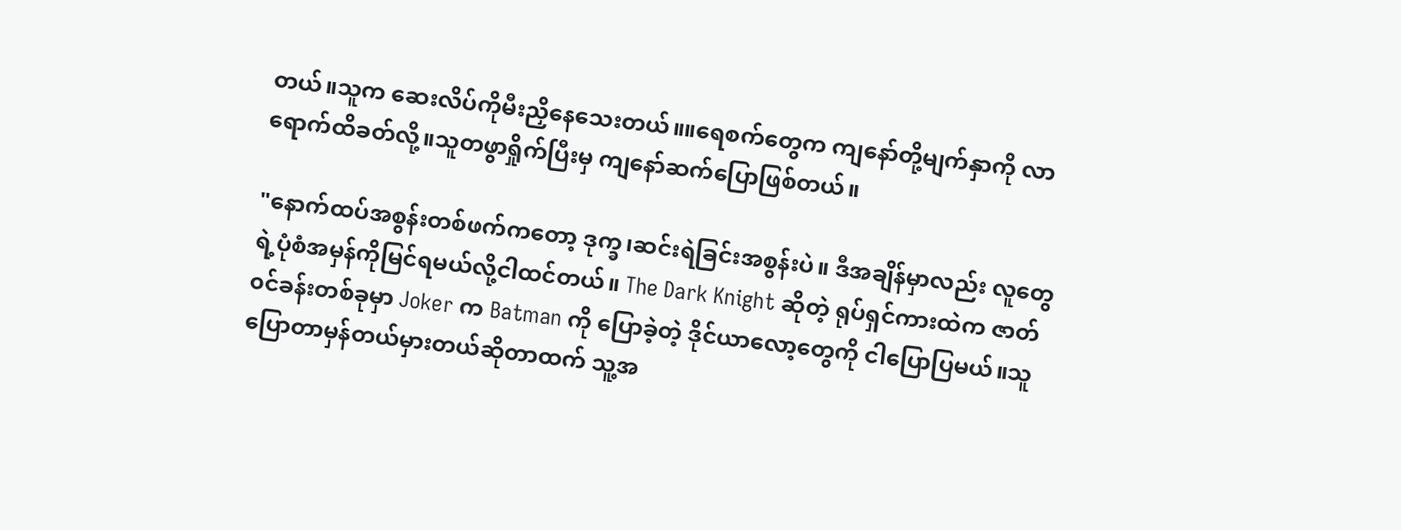တယ်။သူက ဆေးလိပ်ကိုမီးညှိနေသေးတယ်။။ရေစက်တွေက ကျနော်တို့မျက်နှာကို လာရောက်ထိခတ်လို့။သူတဖွာရှိုက်ပြီးမှ ကျနော်ဆက်ပြောဖြစ်တယ်။

"နောက်ထပ်အစွန်းတစ်ဖက်ကတော့ ဒုက္ခ၊ဆင်းရဲခြင်းအစွန်းပဲ။ ဒီအချိန်မှာလည်း လူတွေရဲ့ပုံစံအမှန်ကိုမြင်ရမယ်လို့ငါထင်တယ်။ The Dark Knight ဆိုတဲ့ ရုပ်ရှင်ကားထဲက ဇာတ်၀င်ခန်းတစ်ခုမှာ Joker က Batman ကို ပြောခဲ့တဲ့ ဒိုင်ယာလော့တွေကို ငါပြောပြမယ်။သူပြောတာမှန်တယ်မှားတယ်ဆိုတာထက် သူ့အ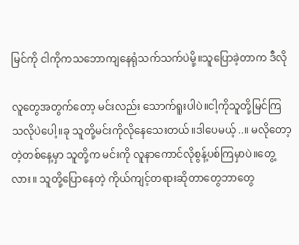မြင်ကို ငါကိုကသဘောကျနေရုံသက်သက်ပဲမို့။သူပြောခဲ့တာက ဒီလို

လူတွေအတွက်တော့ မင်းလည်း သောက်ရူးပါပဲ။ငါ့ကိုသူတို့မြင်ကြသလိုပဲပေါ့။ခု သူတို့မင်းကိုလိုနေသေးတယ်။ဒါပေမယ့်..။ မလိုတော့တဲ့တစ်နေ့မှာ သူတို့က မင်းကို လူနာကောင်လိုစွန့်ပစ်ကြမှာပဲ။တွေ့လား။ သူတို့ပြောနေတဲ့ ကိုယ်ကျင့်တရားဆိုတာတွေဘာတွေ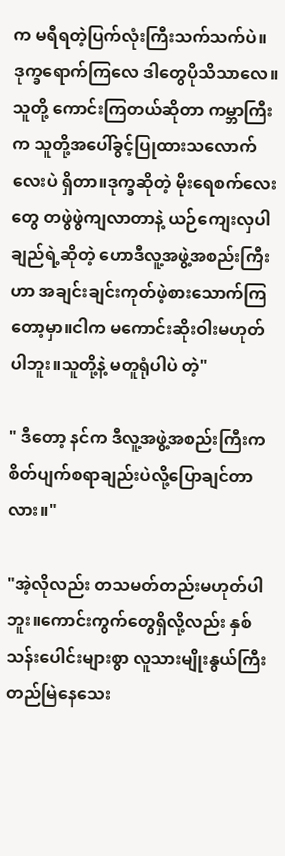က မရီရတဲ့ပြက်လုံးကြီးသက်သက်ပဲ။ဒုက္ခရောက်ကြလေ ဒါတွေပိုသိသာလေ။သူတို့ ကောင်းကြတယ်ဆိုတာ ကမ္ဘာကြီးက သူတို့အပေါ်ခွင့်ပြုထားသလောက်လေးပဲ ရှိတာ။ဒုက္ခဆိုတဲ့ မိုးရေစက်လေးတွေ တဖွဲဖွဲကျလာတာနဲ့ ယဉ်ကျေးလှပါချည်ရဲ့ဆိုတဲ့ ဟောဒီလူ့အဖွဲ့အစည်းကြီးဟာ အချင်းချင်းကုတ်ဖဲ့စားသောက်ကြတော့မှာ။ငါက မကောင်းဆိုးဝါးမဟုတ်ပါဘူး။သူတို့နဲ့ မတူရုံပါပဲ တဲ့"

" ဒီတော့ နင်က ဒီလူ့အဖွဲ့အစည်းကြီးက စိတ်ပျက်စရာချည်းပဲလို့ပြောချင်တာလား။"

"အဲ့လိုလည်း တသမတ်တည်းမဟုတ်ပါဘူး။ကောင်းကွက်တွေရှိလို့လည်း နှစ်သန်းပေါင်းများစွာ လူသားမျိုးနွယ်ကြီးတည်မြဲနေသေး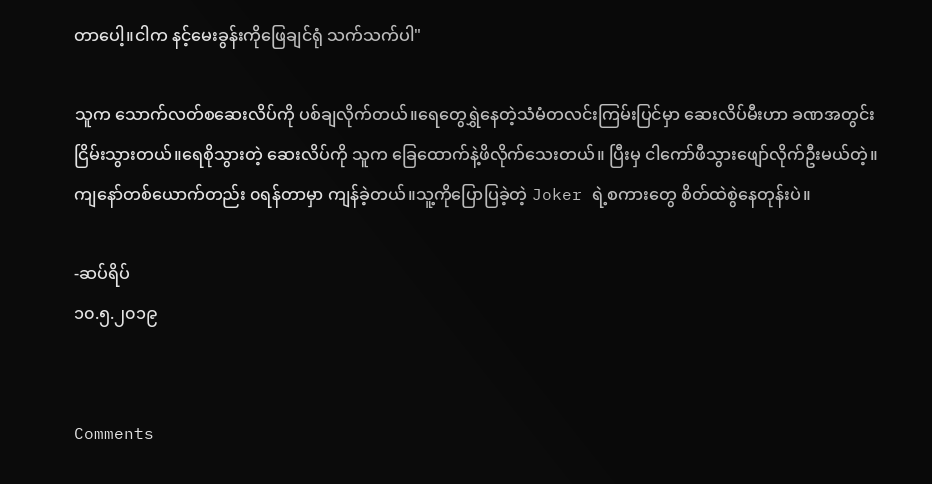တာပေါ့။ငါက နင့်မေးခွန်းကိုဖြေချင်ရုံ သက်သက်ပါ"

သူက သောက်လတ်စဆေးလိပ်ကို ပစ်ချလိုက်တယ်။ရေတွေရွှဲနေတဲ့သံမံတလင်းကြမ်းပြင်မှာ ဆေးလိပ်မီးဟာ ခဏအတွင်းငြိမ်းသွားတယ်။ရေစိုသွားတဲ့ ဆေးလိပ်ကို သူက ခြေထောက်နဲ့ဖိလိုက်သေးတယ်။ ပြီးမှ ငါကော်ဖီသွားဖျော်လိုက်ဦးမယ်တဲ့။ကျနော်တစ်ယောက်တည်း ၀ရန်တာမှာ ကျန်ခဲ့တယ်။သူ့ကိုပြောပြခဲ့တဲ့ Joker ရဲ့စကားတွေ စိတ်ထဲစွဲနေတုန်းပဲ။

-ဆပ်ရိပ်
၁၀.၅.၂၀၁၉


Comments